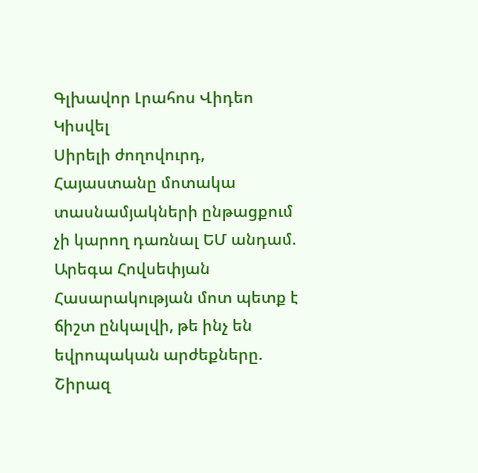Գլխավոր Լրահոս Վիդեո Կիսվել
Սիրելի ժողովուրդ, Հայաստանը մոտակա տասնամյակների ընթացքում չի կարող դառնալ ԵՄ անդամ. Արեգա Հովսեփյան Հասարակության մոտ պետք է ճիշտ ընկալվի, թե ինչ են եվրոպական արժեքները. Շիրազ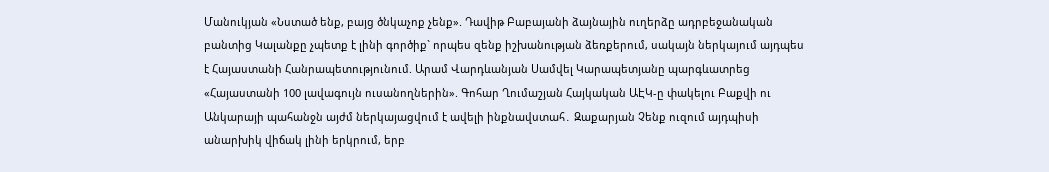Մանուկյան «Նստած ենք, բայց ծնկաչոք չենք». Դավիթ Բաբայանի ձայնային ուղերձը ադրբեջանական բանտից Կալանքը չպետք է լինի գործիք` որպես զենք իշխանության ձեռքերում, սակայն ներկայում այդպես է Հայաստանի Հանրապետությունում. Արամ Վարդևանյան Սամվել Կարապետյանը պարգևատրեց «Հայաստանի 100 լավագույն ուսանողներին». Գոհար Ղումաշյան Հայկական ԱԷԿ-ը փակելու Բաքվի ու Անկարայի պահանջն այժմ ներկայացվում է ավելի ինքնավստահ․ Զաքարյան Չենք ուզում այդպիսի անարխիկ վիճակ լինի երկրում, երբ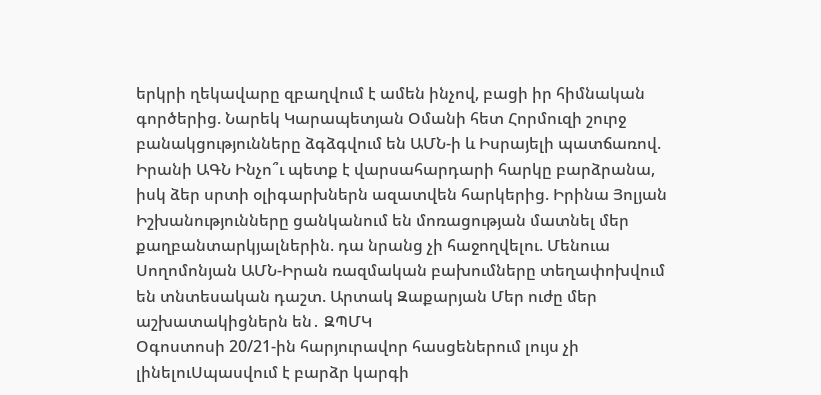երկրի ղեկավարը զբաղվում է ամեն ինչով, բացի իր հիմնական գործերից. Նարեկ Կարապետյան Օմանի հետ Հորմուզի շուրջ բանակցությունները ձգձգվում են ԱՄՆ-ի և Իսրայելի պատճառով. Իրանի ԱԳՆ Ինչո՞ւ պետք է վարսահարդարի հարկը բարձրանա, իսկ ձեր սրտի օլիգարխներն ազատվեն հարկերից. Իրինա Յոլյան Իշխանությունները ցանկանում են մոռացության մատնել մեր քաղբանտարկյալներին. դա նրանց չի հաջողվելու. Մենուա Սողոմոնյան ԱՄՆ-Իրան ռազմական բախումները տեղափոխվում են տնտեսական դաշտ. Արտակ Զաքարյան Մեր ուժը մեր աշխատակիցներն են․ ԶՊՄԿ
Օգոստոսի 20/21-ին հարյուրավոր հասցեներում լույս չի լինելուՍպասվում է բարձր կարգի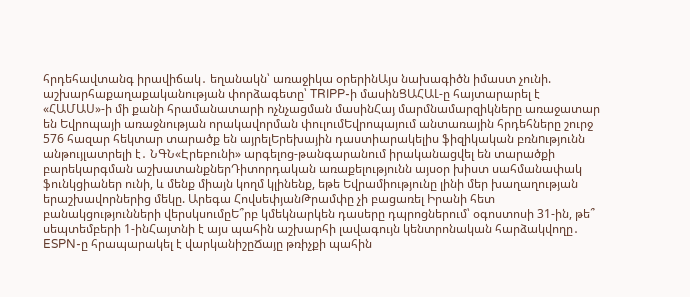հրդեհավտանգ իրավիճակ․ եղանակն՝ առաջիկա օրերինԱյս նախագիծն իմաստ չունի. աշխարհաքաղաքականության փորձագետը՝ TRIPP-ի մասինՑԱՀԱԼ-ը հայտարարել է «ՀԱՄԱՍ»-ի մի քանի հրամանատարի ոչնչացման մասինՀայ մարմնամարզիկները առաջատար են Եվրոպայի առաջնության որակավորման փուլումԵվրոպայում անտառային հրդեհները շուրջ 576 հազար հեկտար տարածք են այրելԵրեխային դաստիարակելիս ֆիզիկական բռնnւթյունն անթույլատրելի է․ ՆԳՆ«Էրեբունի» արգելոց-թանգարանում իրականացվել են տարածքի բարեկարգման աշխատանքներԴիտորդական առաքելությունն այսօր խիստ սահմանափակ ֆունկցիաներ ունի, և մենք միայն կողմ կլինենք, եթե Եվրամիությունը լինի մեր խաղաղության երաշխավորներից մեկը. Արեգա ՀովսեփյանԹրամփը չի բացառել Իրանի հետ բանակցությունների վերսկսումըԵ՞րբ կմեկնարկեն դասերը դպրոցներում՝ օգոստոսի 31-ին, թե՞ սեպտեմբերի 1-ինՀայտնի է այս պահին աշխարհի լավագույն կենտրոնական հարձակվողը․ ESPN-ը հրապարակել է վարկանիշըՃայը թռիչքի պահին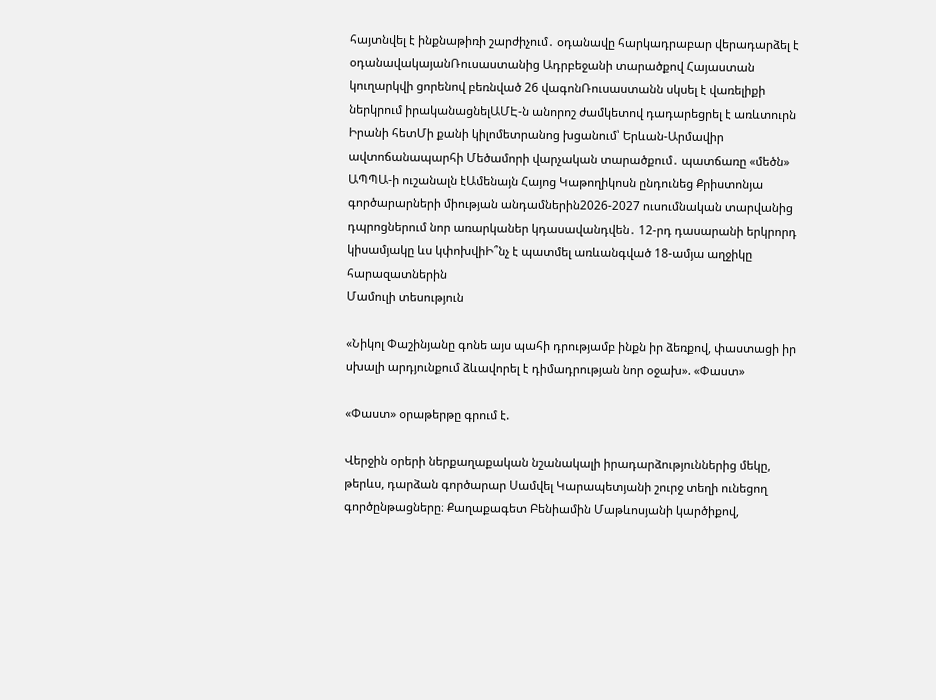հայտնվել է ինքնաթիռի շարժիչում․ օդանավը հարկադրաբար վերադարձել է օդանավակայանՌուսաստանից Ադրբեջանի տարածքով Հայաստան կուղարկվի ցորենով բեռնված 26 վագոնՌուսաստանն սկսել է վառելիքի ներկրում իրականացնելԱՄԷ-ն անորոշ ժամկետով դադարեցրել է առևտուրն Իրանի հետՄի քանի կիլոմետրանոց խցանում՝ Երևան-Արմավիր ավտոճանապարհի Մեծամորի վարչական տարածքում․ պատճառը «մեծն» ԱՊՊԱ-ի ուշանալն էԱմենայն Հայոց Կաթողիկոսն ընդունեց Քրիստոնյա գործարարների միության անդամներին2026-2027 ուսումնական տարվանից դպրոցներում նոր առարկաներ կդասավանդվեն․ 12-րդ դասարանի երկրորդ կիսամյակը ևս կփոխվիԻ՞նչ է պատմել առևանգված 18-ամյա աղջիկը հարազատներին
Մամուլի տեսություն

«Նիկոլ Փաշինյանը գոնե այս պահի դրությամբ ինքն իր ձեռքով, փաստացի իր սխալի արդյունքում ձևավորել է դիմադրության նոր օջախ». «Փաստ»

«Փաստ» օրաթերթը գրում է.

Վերջին օրերի ներքաղաքական նշանակալի իրադարձություններից մեկը, թերևս, դարձան գործարար Սամվել Կարապետյանի շուրջ տեղի ունեցող գործընթացները։ Քաղաքագետ Բենիամին Մաթևոսյանի կարծիքով,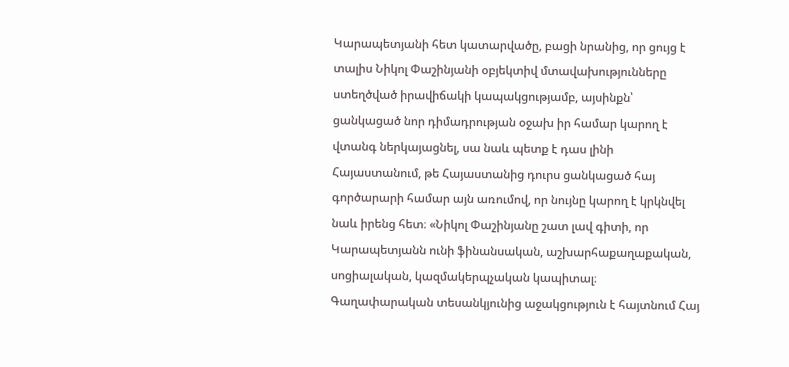Կարապետյանի հետ կատարվածը, բացի նրանից, որ ցույց է տալիս Նիկոլ Փաշինյանի օբյեկտիվ մտավախությունները ստեղծված իրավիճակի կապակցությամբ, այսինքն՝ ցանկացած նոր դիմադրության օջախ իր համար կարող է վտանգ ներկայացնել, սա նաև պետք է դաս լինի Հայաստանում, թե Հայաստանից դուրս ցանկացած հայ գործարարի համար այն առումով, որ նույնը կարող է կրկնվել նաև իրենց հետ։ «Նիկոլ Փաշինյանը շատ լավ գիտի, որ Կարապետյանն ունի ֆինանսական, աշխարհաքաղաքական, սոցիալական, կազմակերպչական կապիտալ։ Գաղափարական տեսանկյունից աջակցություն է հայտնում Հայ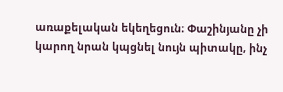առաքելական եկեղեցուն։ Փաշինյանը չի կարող նրան կպցնել նույն պիտակը, ինչ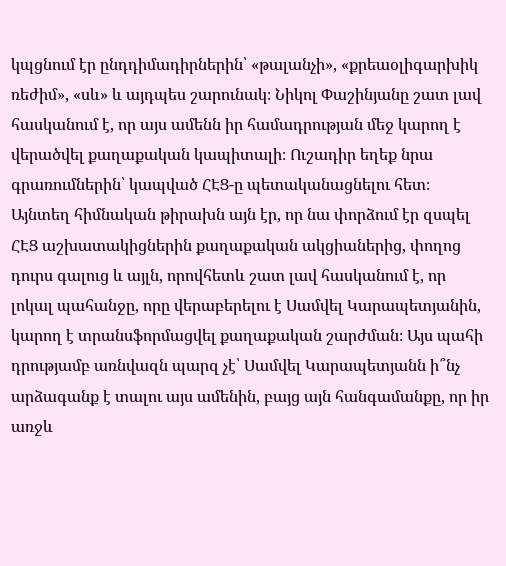կպցնում էր ընդդիմադիրներին՝ «թալանչի», «քրեաօլիգարխիկ ռեժիմ», «սև» և այդպես շարունակ։ Նիկոլ Փաշինյանը շատ լավ հասկանում է, որ այս ամենն իր համադրության մեջ կարող է վերածվել քաղաքական կապիտալի։ Ուշադիր եղեք նրա գրառումներին՝ կապված ՀԷՑ-ը պետականացնելու հետ։ Այնտեղ հիմնական թիրախն այն էր, որ նա փորձում էր զսպել ՀԷՑ աշխատակիցներին քաղաքական ակցիաներից, փողոց դուրս գալուց և այլն, որովհետև շատ լավ հասկանում է, որ լոկալ պահանջը, որը վերաբերելու է Սամվել Կարապետյանին, կարող է տրանսֆորմացվել քաղաքական շարժման։ Այս պահի դրությամբ առնվազն պարզ չէ՝ Սամվել Կարապետյանն ի՞նչ արձագանք է տալու այս ամենին, բայց այն հանգամանքը, որ իր առջև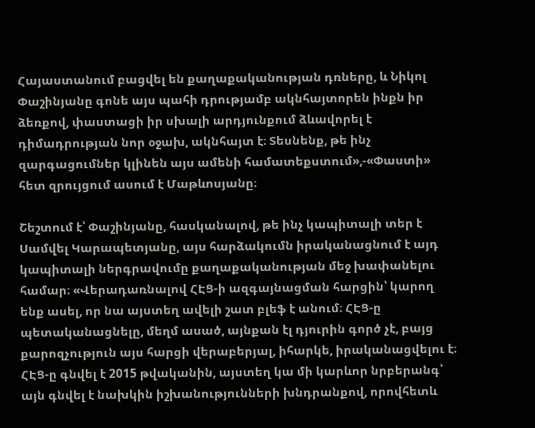Հայաստանում բացվել են քաղաքականության դռները, և Նիկոլ Փաշինյանը գոնե այս պահի դրությամբ ակնհայտորեն ինքն իր ձեռքով, փաստացի իր սխալի արդյունքում ձևավորել է դիմադրության նոր օջախ, ակնհայտ է։ Տեսնենք, թե ինչ զարգացումներ կլինեն այս ամենի համատեքստում»,-«Փաստի» հետ զրույցում ասում է Մաթևոսյանը։

Շեշտում է՝ Փաշինյանը, հասկանալով, թե ինչ կապիտալի տեր է Սամվել Կարապետյանը, այս հարձակումն իրականացնում է այդ կապիտալի ներգրավումը քաղաքականության մեջ խափանելու համար։ «Վերադառնալով ՀԷՑ-ի ազգայնացման հարցին՝ կարող ենք ասել, որ նա այստեղ ավելի շատ բլեֆ է անում։ ՀԷՑ-ը պետականացնելը, մեղմ ասած, այնքան էլ դյուրին գործ չէ, բայց քարոզչություն այս հարցի վերաբերյալ, իհարկե, իրականացվելու է։ ՀԷՑ-ը գնվել է 2015 թվականին, այստեղ կա մի կարևոր նրբերանգ՝ այն գնվել է նախկին իշխանությունների խնդրանքով, որովհետև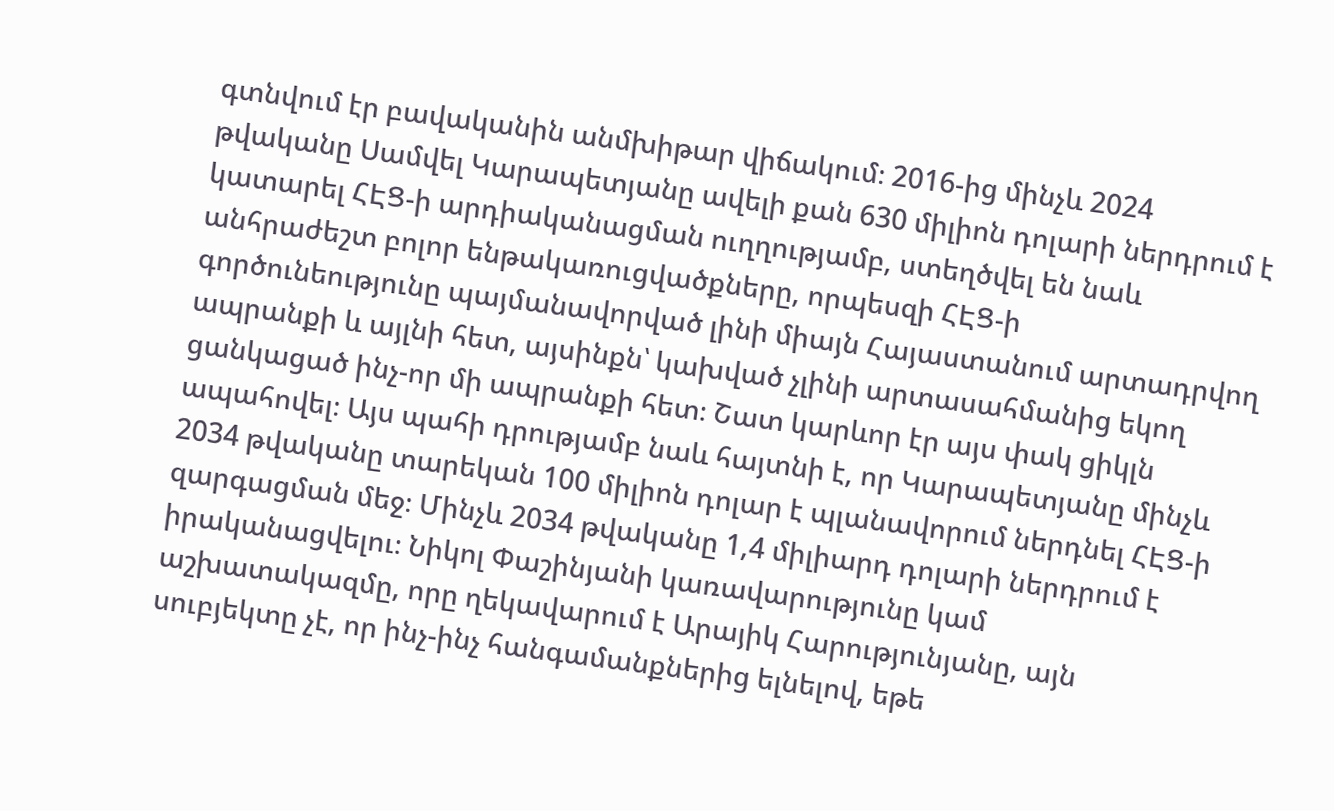գտնվում էր բավականին անմխիթար վիճակում։ 2016-ից մինչև 2024 թվականը Սամվել Կարապետյանը ավելի քան 630 միլիոն դոլարի ներդրում է կատարել ՀԷՑ-ի արդիականացման ուղղությամբ, ստեղծվել են նաև անհրաժեշտ բոլոր ենթակառուցվածքները, որպեսզի ՀԷՑ-ի գործունեությունը պայմանավորված լինի միայն Հայաստանում արտադրվող ապրանքի և այլնի հետ, այսինքն՝ կախված չլինի արտասահմանից եկող ցանկացած ինչ-որ մի ապրանքի հետ։ Շատ կարևոր էր այս փակ ցիկլն ապահովել։ Այս պահի դրությամբ նաև հայտնի է, որ Կարապետյանը մինչև 2034 թվականը տարեկան 100 միլիոն դոլար է պլանավորում ներդնել ՀԷՑ-ի զարգացման մեջ։ Մինչև 2034 թվականը 1,4 միլիարդ դոլարի ներդրում է իրականացվելու։ Նիկոլ Փաշինյանի կառավարությունը կամ աշխատակազմը, որը ղեկավարում է Արայիկ Հարությունյանը, այն սուբյեկտը չէ, որ ինչ-ինչ հանգամանքներից ելնելով, եթե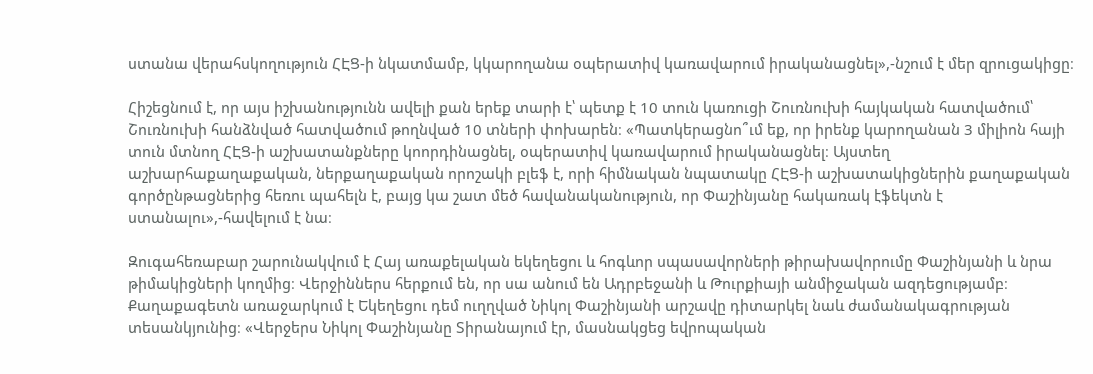ստանա վերահսկողություն ՀԷՑ-ի նկատմամբ, կկարողանա օպերատիվ կառավարում իրականացնել»,-նշում է մեր զրուցակիցը։

Հիշեցնում է, որ այս իշխանությունն ավելի քան երեք տարի է՝ պետք է 10 տուն կառուցի Շուռնուխի հայկական հատվածում՝ Շուռնուխի հանձնված հատվածում թողնված 10 տների փոխարեն։ «Պատկերացնո՞ւմ եք, որ իրենք կարողանան 3 միլիոն հայի տուն մտնող ՀԷՑ-ի աշխատանքները կոորդինացնել, օպերատիվ կառավարում իրականացնել։ Այստեղ աշխարհաքաղաքական, ներքաղաքական որոշակի բլեֆ է, որի հիմնական նպատակը ՀԷՑ-ի աշխատակիցներին քաղաքական գործընթացներից հեռու պահելն է, բայց կա շատ մեծ հավանականություն, որ Փաշինյանը հակառակ էֆեկտն է ստանալու»,-հավելում է նա։

Զուգահեռաբար շարունակվում է Հայ առաքելական եկեղեցու և հոգևոր սպասավորների թիրախավորումը Փաշինյանի և նրա թիմակիցների կողմից։ Վերջիններս հերքում են, որ սա անում են Ադրբեջանի և Թուրքիայի անմիջական ազդեցությամբ։ Քաղաքագետն առաջարկում է Եկեղեցու դեմ ուղղված Նիկոլ Փաշինյանի արշավը դիտարկել նաև ժամանակագրության տեսանկյունից։ «Վերջերս Նիկոլ Փաշինյանը Տիրանայում էր, մասնակցեց եվրոպական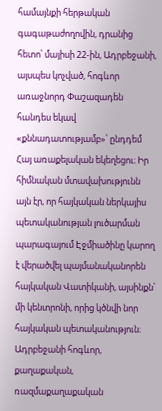համայնքի հերթական գագաթաժողովին, դրանից հետո՝ մայիսի 22-ին, Ադրբեջանի, այսպես կոչված, հոգևոր առաջնորդ Փաշազադեն հանդես եկավ «քննադատությամբ»՝ ընդդեմ Հայ առաքելական եկեղեցու։ Իր հիմնական մտավախությունն այն էր, որ հայկական ներկայիս պետականության լուծարման պարագայում Էջմիածինը կարող է վերածվել պայմանականորեն հայկական Վատիկանի, այսինքն՝ մի կենտրոնի, որից կծնվի նոր հայկական պետականություն։ Ադրբեջանի հոգևոր, քաղաքական, ռազմաքաղաքական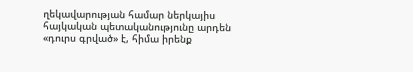ղեկավարության համար ներկայիս հայկական պետականությունը արդեն «դուրս գրված» է, հիմա իրենք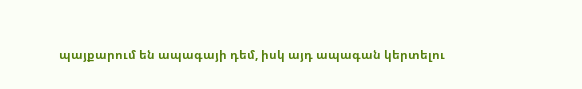պայքարում են ապագայի դեմ, իսկ այդ ապագան կերտելու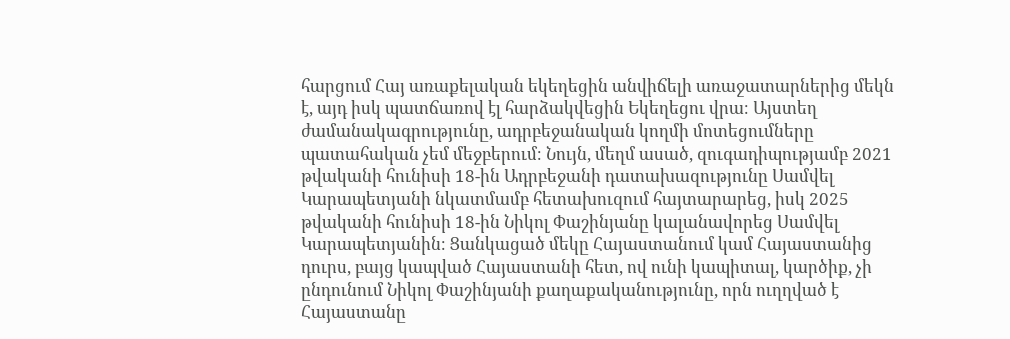հարցում Հայ առաքելական եկեղեցին անվիճելի առաջատարներից մեկն է, այդ իսկ պատճառով էլ հարձակվեցին Եկեղեցու վրա։ Այստեղ ժամանակագրությունը, ադրբեջանական կողմի մոտեցումները պատահական չեմ մեջբերում։ Նույն, մեղմ ասած, զուգադիպությամբ 2021 թվականի հունիսի 18-ին Ադրբեջանի դատախազությունը Սամվել Կարապետյանի նկատմամբ հետախուզում հայտարարեց, իսկ 2025 թվականի հունիսի 18-ին Նիկոլ Փաշինյանը կալանավորեց Սամվել Կարապետյանին։ Ցանկացած մեկը Հայաստանում կամ Հայաստանից դուրս, բայց կապված Հայաստանի հետ, ով ունի կապիտալ, կարծիք, չի ընդունում Նիկոլ Փաշինյանի քաղաքականությունը, որն ուղղված է Հայաստանը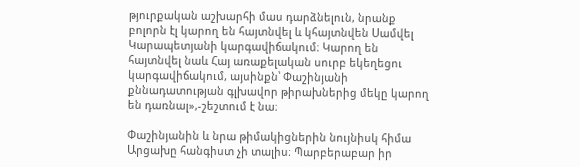թյուրքական աշխարհի մաս դարձնելուն, նրանք բոլորն էլ կարող են հայտնվել և կհայտնվեն Սամվել Կարապետյանի կարգավիճակում։ Կարող են հայտնվել նաև Հայ առաքելական սուրբ եկեղեցու կարգավիճակում, այսինքն՝ Փաշինյանի քննադատության գլխավոր թիրախներից մեկը կարող են դառնալ»,-շեշտում է նա։

Փաշինյանին և նրա թիմակիցներին նույնիսկ հիմա Արցախը հանգիստ չի տալիս։ Պարբերաբար իր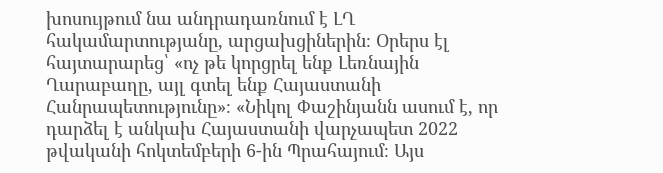խոսույթում նա անդրադառնում է ԼՂ հակամարտությանը, արցախցիներին։ Օրերս էլ հայտարարեց՝ «ոչ թե կորցրել ենք Լեռնային Ղարաբաղը, այլ գտել ենք Հայաստանի Հանրապետությունը»։ «Նիկոլ Փաշինյանն ասում է, որ դարձել է անկախ Հայաստանի վարչապետ 2022 թվականի հոկտեմբերի 6-ին Պրահայում։ Այս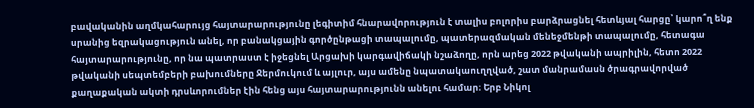բավականին աղմկահարույց հայտարարությունը լեգիտիմ հնարավորություն է տալիս բոլորիս բարձրացնել հետևյալ հարցը՝ կարո՞ղ ենք սրանից եզրակացություն անել, որ բանակցային գործընթացի տապալումը, պատերազմական մենեջմենթի տապալումը, հետագա հայտարարությունը, որ նա պատրաստ է իջեցնել Արցախի կարգավիճակի նշաձողը, որն արեց 2022 թվականի ապրիլին, հետո 2022 թվականի սեպտեմբերի բախումները Ջերմուկում և այլուր, այս ամենը նպատակաուղղված, շատ մանրամասն ծրագրավորված քաղաքական ակտի դրսևորումներ էին հենց այս հայտարարությունն անելու համար։ Երբ Նիկոլ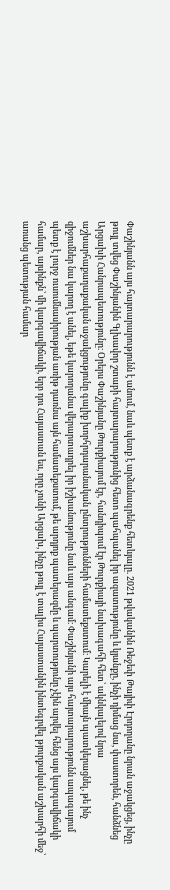Փաշինյանն այս հայտարարությունն է անում, նաև պետք է արձանագրենք հետևյալը. 2021 թվականին Ռեջեփ Թայիփ Էրդողանը նրան աջակցեց, ինչը թույլ տվեց Փաշինյանին Գլխավոր շտաբի հայտարարությունից հետո պահպանել իր ազատությունը և կյանքը, ինչի դիմաց նա, փաստորեն, հանձնեց Արցախի Հանրապետությունը։ Օրերս Փաշինյանը Թուրքիայում էր, հանդիպում էր Թուրքիայի նախագահի հետ՝ ակնկալելով նրա աշխարհաքաղաքական աջակցությունը գալիք խորհրդարանական ընտրությունների համատեքստում։ Կարելի է միայն պատկերացնել, թե ինչ զիջումներ նա կարող է անել, եթե կարողանա վերարտադրել իր իշխանությունը նաև այս անգամ։ Փաշինյանի այս հայտարարությունն ապագայում պետք է լուրջ ուսումնասիրության առիթ դառնա այն համատեքստում, թե արդյոք պատերազմը և պարտությունը չէին արվել հենց այս կարգավիճակի համար, այսինքն՝ մի կարգավիճակի, երբ դու Հայաստան ես, որը չունի Արցախ, ինչը թույլ է տալիս Հայաստանին ինտեգրվել թյուրքական աշխարհի մեջ՝ առանց պետության համար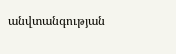անվտանգության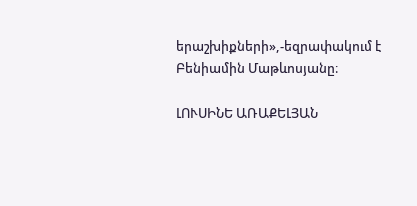երաշխիքների»,-եզրափակում է Բենիամին Մաթևոսյանը։

ԼՈՒՍԻՆԵ ԱՌԱՔԵԼՅԱՆ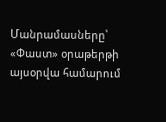Մանրամասները՝ «Փաստ» օրաթերթի այսօրվա համարում